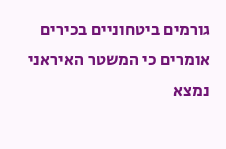גורמים ביטחוניים בכירים אומרים כי המשטר האיראני נמצא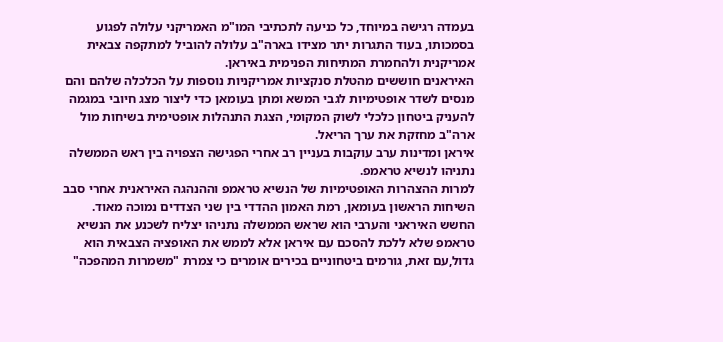בעמדה רגישה במיוחד, כל כניעה לתכתיבי המו"מ האמריקני עלולה לפגוע בסמכותו, בעוד התגרות יתר מצידו בארה"ב עלולה להוביל למתקפה צבאית אמריקנית ולהחמרת המתיחות הפנימית באיראן.
האיראנים חוששים מהטלת סנקציות אמריקניות נוספות על הכלכלה שלהם והם מנסים לשדר אופטימיות לגבי המשא ומתן בעומאן כדי ליצור מצג חיובי במגמה להעניק ביטחון כלכלי לשוק המקומי, הצגת התנהלות אופטימית בשיחות מול ארה"ב מחזקת את ערך הריאל.
איראן ומדינות ערב עוקבות בעניין רב אחרי הפגישה הצפויה בין ראש הממשלה נתניהו לנשיא טראמפ.
למרות ההצהרות האופטימיות של הנשיא טראמפ וההנהגה האיראנית אחרי סבב השיחות הראשון בעומאן, רמת האמון ההדדי בין שני הצדדים נמוכה מאוד.
החשש האיראני והערבי הוא שראש הממשלה נתניהו יצליח לשכנע את הנשיא טראמפ שלא ללכת להסכם עם איראן אלא לממש את האופציה הצבאית הוא גדול,עם זאת, גורמים ביטחוניים בכירים אומרים כי צמרת "משמרות המהפכה"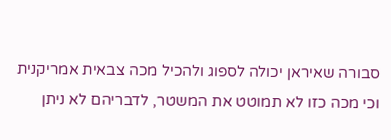סבורה שאיראן יכולה לספוג ולהכיל מכה צבאית אמריקנית וכי מכה כזו לא תמוטט את המשטר, לדבריהם לא ניתן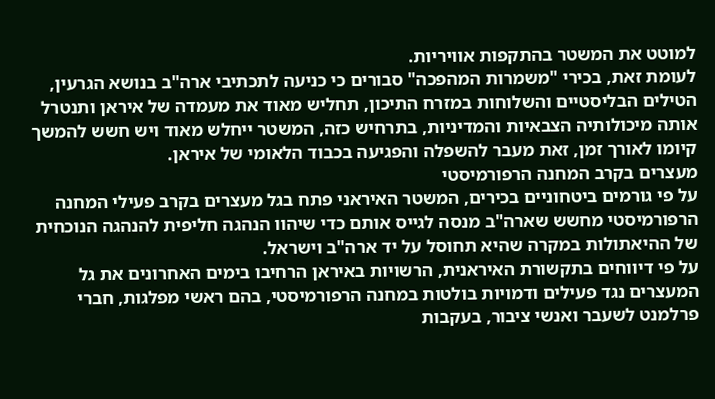למוטט את המשטר בהתקפות אוויריות.
לעומת זאת, בכירי "משמרות המהפכה" סבורים כי כניעה לתכתיבי ארה"ב בנושא הגרעין, הטילים הבליסטיים והשלוחות במזרח התיכון, תחליש מאוד את מעמדה של איראן ותנטרל אותה מיכולותיה הצבאיות והמדיניות, בתרחיש כזה, המשטר ייחלש מאוד ויש חשש להמשך קיומו לאורך זמן, זאת מעבר להשפלה והפגיעה בכבוד הלאומי של איראן.
מעצרים בקרב המחנה הרפורמיסטי
על פי גורמים ביטחוניים בכירים, המשטר האיראני פתח בגל מעצרים בקרב פעילי המחנה הרפורמיסטי מחשש שארה"ב מנסה לגייס אותם כדי שיהוו הנהגה חליפית להנהגה הנוכחית של ההיאתולות במקרה שהיא תחוסל על יד ארה"ב וישראל.
על פי דיווחים בתקשורת האיראנית, הרשויות באיראן הרחיבו בימים האחרונים את גל המעצרים נגד פעילים ודמויות בולטות במחנה הרפורמיסטי, בהם ראשי מפלגות, חברי פרלמנט לשעבר ואנשי ציבור, בעקבות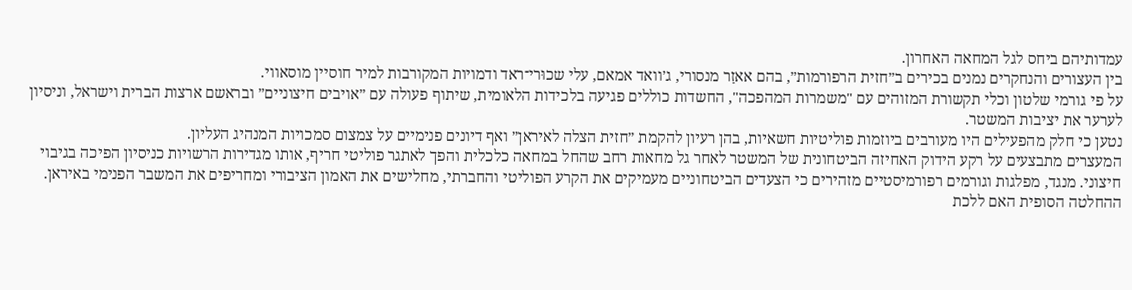עמדותיהם ביחס לגל המחאה האחרון.
בין העצורים והנחקרים נמנים בכירים ב״חזית הרפורמות״, בהם אאזַר מנסורי, ג׳וואד אמאם, עלי שכוּרי־ראד ודמויות המקורבות למיר חוסיין מוסאווי.
על פי גורמי שלטון וכלי תקשורת המזוהים עם "משמרות המהפכה", החשדות כוללים פגיעה בלכידות הלאומית, שיתוף פעולה עם ״אויבים חיצוניים״ ובראשם ארצות הברית וישראל, וניסיון לערער את יציבות המשטר.
נטען כי חלק מהפעילים היו מעורבים ביוזמות פוליטיות חשאיות, בהן רעיון להקמת ״חזית הצלה לאיראן״ ואף דיונים פנימיים על צמצום סמכויות המנהיג העליון.
המעצרים מתבצעים על רקע הידוק האחיזה הביטחונית של המשטר לאחר גל מחאות רחב שהחל במחאה כלכלית והפך לאתגר פוליטי חריף, אותו מגדירות הרשויות כניסיון הפיכה בגיבוי חיצוני. מנגד, מפלגות וגורמים רפורמיסטיים מזהירים כי הצעדים הביטחוניים מעמיקים את הקרע הפוליטי והחברתי, מחלישים את האמון הציבורי ומחריפים את המשבר הפנימי באיראן.
ההחלטה הסופית האם ללכת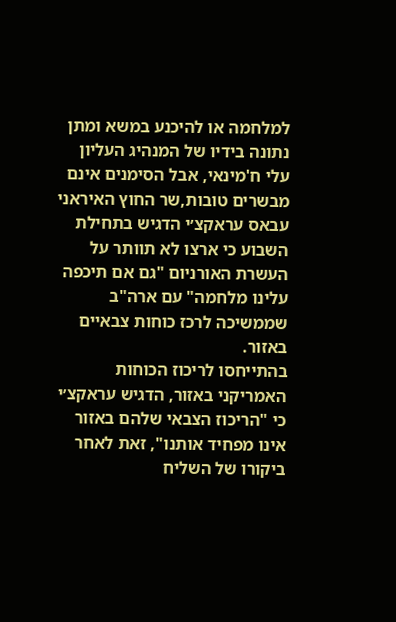למלחמה או להיכנע במשא ומתן נתונה בידיו של המנהיג העליון עלי ח'מינאי, אבל הסימנים אינם מבשרים טובות,שר החוץ האיראני עבאס עראקצ׳י הדגיש בתחילת השבוע כי ארצו לא תוותר על העשרת האורניום "גם אם תיכפה עלינו מלחמה" עם ארה"ב שממשיכה לרכז כוחות צבאיים באזור.
בהתייחסו לריכוז הכוחות האמריקני באזור, הדגיש עראקצ׳י כי "הריכוז הצבאי שלהם באזור אינו מפחיד אותנו", זאת לאחר ביקורו של השליח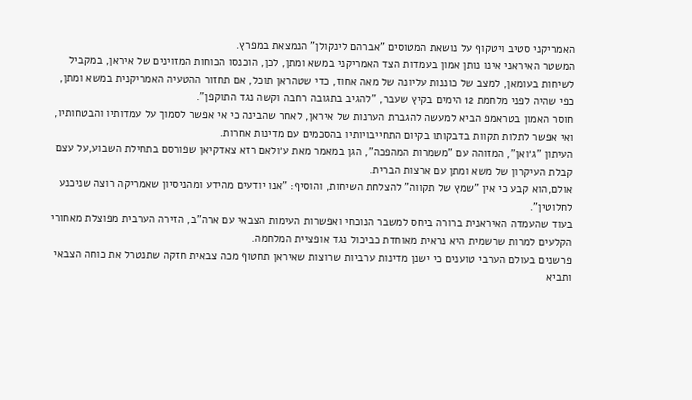האמריקני סטיב ויטקוף על נושאת המטוסים "אברהם לינקולן" הנמצאת במפרץ.
המשטר האיראני אינו נותן אמון בעמדות הצד האמריקני במשא ומתן, לכן, הוכנסו הכוחות המזוינים של איראן, במקביל לשיחות בעומאן, למצב של כוננות עליונה של מאה אחוז, כדי שטהראן תוכל, אם תחזור ההטעיה האמריקנית במשא ומתן, כפי שהיה לפני מלחמת 12 הימים בקיץ שעבר, "להגיב בתגובה רחבה וקשה נגד התוקפן".
חוסר האמון בטראמפ הביא למעשה להגברת הערנות של איראן, לאחר שהבינה כי אי אפשר לסמוך על עמדותיו והבטחותיו, ואי אפשר לתלות תקוות בדבקותו בקיום התחייבויותיו בהסכמים עם מדינות אחרות.
העיתון "ג׳ואן", המזוהה עם "משמרות המהפכה", הגן במאמר מאת ע׳ולאם רזא צאדקיאן שפורסם בתחילת השבוע,על עצם קבלת העיקרון של משא ומתן עם ארצות הברית.
אולם,הוא קבע כי אין "שמץ של תקווה" להצלחת השיחות, והוסיף: "אנו יודעים מהידע ומהניסיון שאמריקה רוצה שניכנע לחלוטין".
בעוד שהעמדה האיראנית ברורה ביחס למשבר הנוכחי ואפשרות העימות הצבאי עם ארה"ב, הזירה הערבית מפוצלת מאחורי הקלעים למרות שרשמית היא נראית מאוחדת כביכול נגד אופציית המלחמה.
פרשנים בעולם הערבי טוענים כי ישנן מדינות ערביות שרוצות שאיראן תחטוף מכה צבאית חזקה שתנטרל את כוחה הצבאי ותביא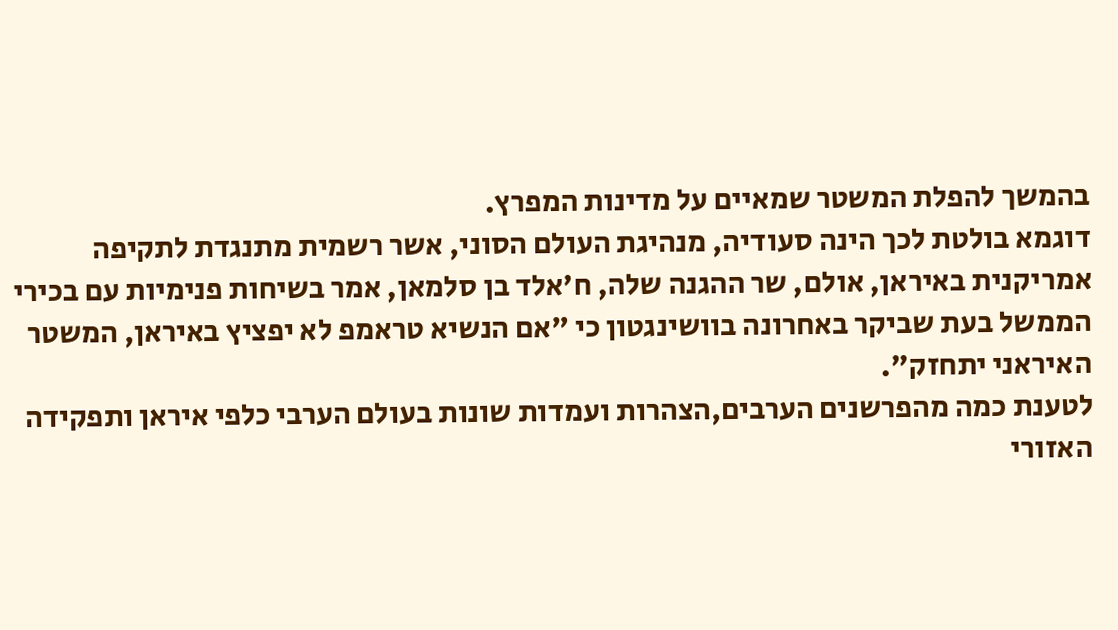בהמשך להפלת המשטר שמאיים על מדינות המפרץ.
דוגמא בולטת לכך הינה סעודיה, מנהיגת העולם הסוני, אשר רשמית מתנגדת לתקיפה אמריקנית באיראן, אולם, שר ההגנה שלה, ח'אלד בן סלמאן, אמר בשיחות פנימיות עם בכירי הממשל בעת שביקר באחרונה בוושינגטון כי "אם הנשיא טראמפ לא יפציץ באיראן, המשטר האיראני יתחזק".
לטענת כמה מהפרשנים הערבים,הצהרות ועמדות שונות בעולם הערבי כלפי איראן ותפקידה האזורי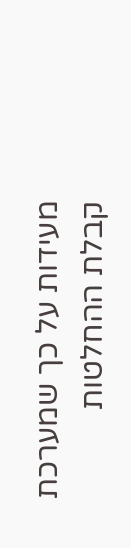מעידות על כך שמערכת קבלת ההחלטות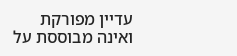עדיין מפורקת ואינה מבוססת על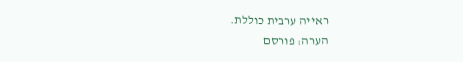ראייה ערבית כוללת.
הערה: פורסם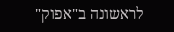לראשונה ב"אפוק"